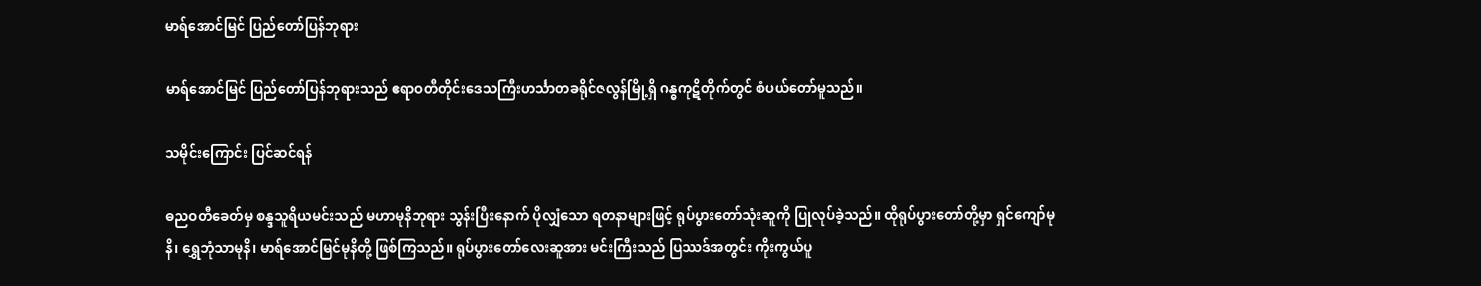မာရ်အောင်မြင် ပြည်တော်ပြန်ဘုရား

မာရ်အောင်မြင် ပြည်တော်ပြန်ဘုရားသည် ဧရာဝတီတိုင်းဒေသကြီးဟင်္သာတခရိုင်ဇလွန်မြို့ရှိ ဂန္ဓကုဋိတိုက်တွင် စံပယ်တော်မူသည်။

သမိုင်းကြောင်း ပြင်ဆင်ရန်

ဓညဝတီခေတ်မှ စန္ဒသူရိယမင်းသည် မဟာမုနိဘုရား သွန်းပြီးနောက် ပိုလျှံသော ရတနာများဖြင့် ရုပ်ပွားတော်သုံးဆူကို ပြုလုပ်ခဲ့သည်။ ထိုရုပ်ပွားတော်တို့မှာ ရှင်ကျော်မုနိ၊ ရွှေဘုံသာမုနိ၊ မာရ်အောင်မြင်မုနိတို့ ဖြစ်ကြသည်။ ရုပ်ပွားတော်လေးဆူအား မင်းကြီးသည် ပြဿဒ်အတွင်း ကိုးကွယ်ပူ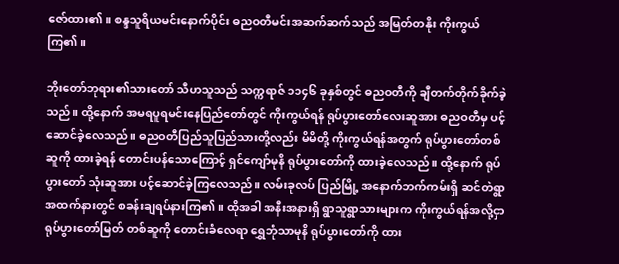ဇော်ထား၏။ စန္ဒသူရိယမင်းနောက်ပိုင်း ဓညဝတီမင်းအဆက်ဆက်သည် အမြတ်တနိုး ကိုးကွယ်ကြ၏။

ဘိုးတော်ဘုရား၏သားတော် သီဟသူသည် သက္ကရာဇ် ၁၁၄၆ ခုနှစ်တွင် ဓညဝတီကို ချီတက်တိုက်ခိုက်ခဲ့သည်။ ထို့နောက် အမရပူရမင်းနေပြည်တော်တွင် ကိုးကွယ်ရန် ရုပ်ပွားတော်လေးဆူအား ဓညဝတီမှ ပင့်ဆောင်ခဲ့လေသည်။ ဓညဝတီပြည်သူပြည်သားတို့လည်း မိမိတို့ ကိုးကွယ်ရန်အတွက် ရုပ်ပွားတော်တစ်ဆူကို ထားခဲ့ရန် တောင်းပန်သောကြောင့် ရှင်ကျော်မုနိ ရုပ်ပွားတော်ကို ထားခဲ့လေသည်။ ထို့နောက် ရုပ်ပွားတော် သုံးဆူအား ပင့်ဆောင်ခဲ့ကြလေသည်။ လမ်းခုလပ် ပြည်မြို့ အနောက်ဘက်ကမ်းရှိ ဆင်တဲရွာ အထက်နားတွင် စခန်းချရပ်နားကြ၏။ ထိုအခါ အနီးအနားရှိ ရွာသူရွာသားများက ကိုးကွယ်ရန်အလို့ငှာ ရုပ်ပွားတော်မြတ် တစ်ဆူကို တောင်းခံလေရာ ရွှေဘုံသာမုနိ ရုပ်ပွားတော်ကို ထား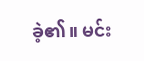ခဲ့၏။ မင်း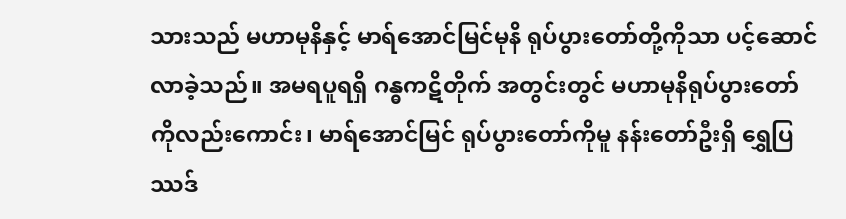သားသည် မဟာမုနိနှင့် မာရ်အောင်မြင်မုနိ ရုပ်ပွားတော်တို့ကိုသာ ပင့်ဆောင်လာခဲ့သည်။ အမရပူရရှိ ဂန္ဓကဋိတိုက် အတွင်းတွင် မဟာမုနိရုပ်ပွားတော်ကိုလည်းကောင်း၊ မာရ်အောင်မြင် ရုပ်ပွားတော်ကိုမူ နန်းတော်ဦးရှိ ရွှေပြဿဒ်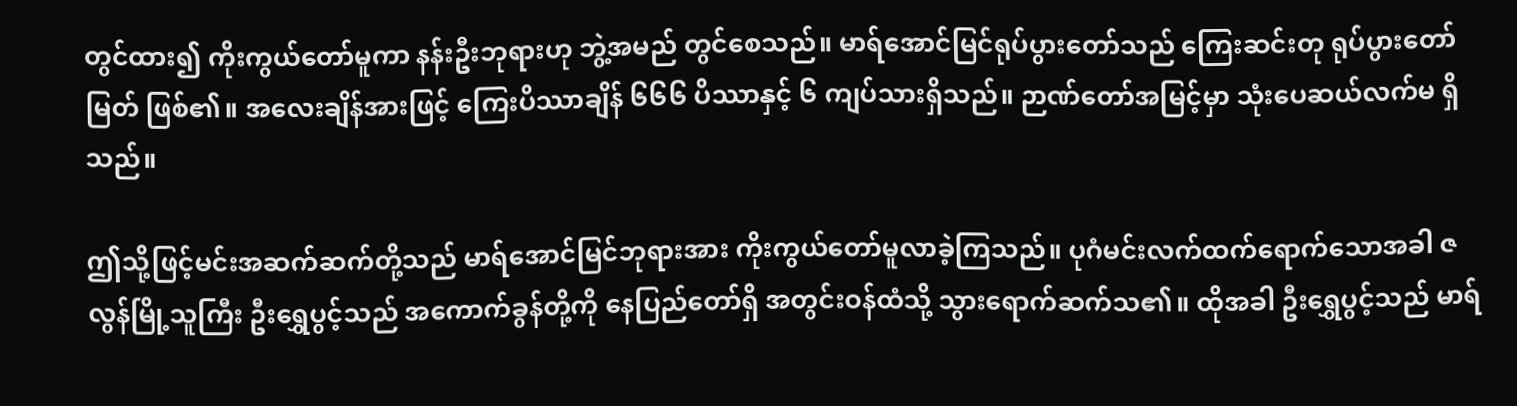တွင်ထား၍ ကိုးကွယ်တော်မူကာ နန်းဦးဘုရားဟု ဘွဲ့အမည် တွင်စေသည်။ မာရ်အောင်မြင်ရုပ်ပွားတော်သည် ကြေးဆင်းတု ရုပ်ပွားတော်မြတ် ဖြစ်၏။ အလေးချိန်အားဖြင့် ကြေးပိဿာချိန် ၆၆၆ ပိဿာနှင့် ၆ ကျပ်သားရှိသည်။ ဉာဏ်တော်အမြင့်မှာ သုံးပေဆယ်လက်မ ရှိသည်။

ဤသို့ဖြင့်မင်းအဆက်ဆက်တို့သည် မာရ်အောင်မြင်ဘုရားအား ကိုးကွယ်တော်မူလာခဲ့ကြသည်။ ပုဂံမင်းလက်ထက်ရောက်သောအခါ ဇလွန်မြို့သူကြီး ဦးရွှေပွင့်သည် အကောက်ခွန်တို့ကို နေပြည်တော်ရှိ အတွင်းဝန်ထံသို့ သွားရောက်ဆက်သ၏။ ထိုအခါ ဦးရွှေပွင့်သည် မာရ်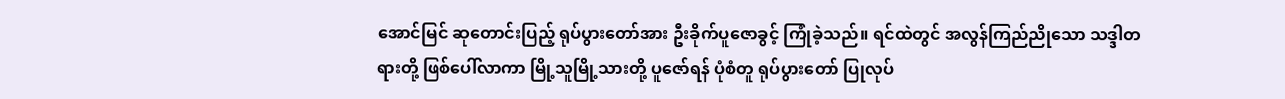အောင်မြင် ဆုတောင်းပြည့် ရုပ်ပွားတော်အား ဦးခိုက်ပူဇောခွင့် ကြုံခဲ့သည်။ ရင်ထဲတွင် အလွန်ကြည်ညိုသော သဒ္ဒါတရားတို့ ဖြစ်ပေါ်လာကာ မြို့သူမြို့သားတို့ ပူဇော်ရန် ပုံစံတူ ရုပ်ပွားတော် ပြုလုပ်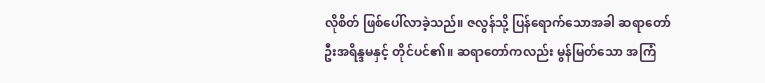လိုစိတ် ဖြစ်ပေါ်လာခဲ့သည်။ ဇလွန်သို့ ပြန်ရောက်သောအခါ ဆရာတော် ဦးအရိန္ဒမနှင့် တိုင်ပင်၏။ ဆရာတော်ကလည်း မွန်မြတ်သော အကြံ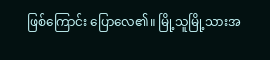ဖြစ်ကြောင်း ပြောလေ၏။ မြို့သူမြို့သားအ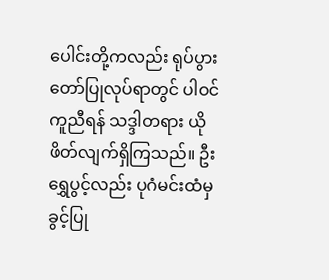ပေါင်းတို့ကလည်း ရုပ်ပွားတော်ပြုလုပ်ရာတွင် ပါဝင်ကူညီရန် သဒ္ဒါတရား ယိုဖိတ်လျက်ရှိကြသည်။ ဦးရွှေပွင့်လည်း ပုဂံမင်းထံမှ ခွင့်ပြု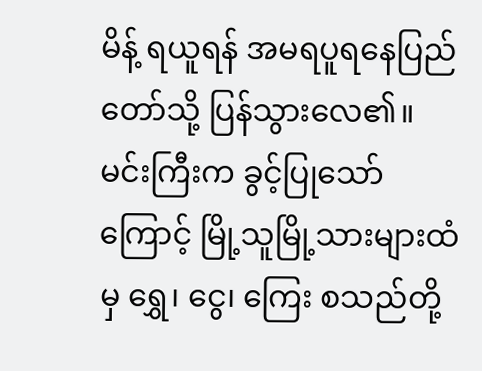မိန့် ရယူရန် အမရပူရနေပြည်တော်သို့ ပြန်သွားလေ၏။ မင်းကြီးက ခွင့်ပြုသော်ကြောင့် မြို့သူမြို့သားများထံမှ ရွှေ၊ ငွေ၊ ကြေး စသည်တို့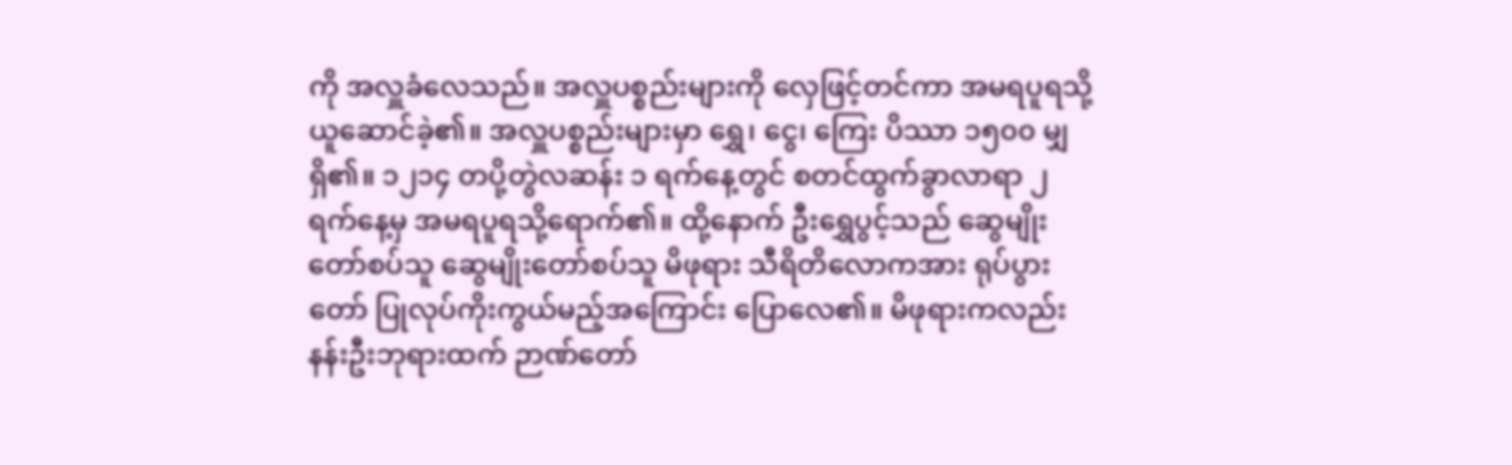ကို အလှူခံလေသည်။ အလှူပစ္စည်းများကို လှေဖြင့်တင်ကာ အမရပူရသို့ ယူဆောင်ခဲ့၏။ အလှူပစ္စည်းများမှာ ရွှေ၊ ငွေ၊ ကြေး ပိဿာ ၁၅၀၀ မျှရှိ၏။ ၁၂၁၄ တပို့တွဲလဆန်း ၁ ရက်နေ့တွင် စတင်ထွက်ခွာလာရာ ၂ရက်နေ့မှ အမရပူရသို့ရောက်၏။ ထို့နောက် ဦးရွှေပွင့်သည် ဆွေမျိုးတော်စပ်သူ ဆွေမျိုးတော်စပ်သူ မိဖုရား သီရိတိလောကအား ရုပ်ပွားတော် ပြုလုပ်ကိုးကွယ်မည့်အကြောင်း ပြောလေ၏။ မိဖုရားကလည်း နန်းဦးဘုရားထက် ဉာဏ်တော်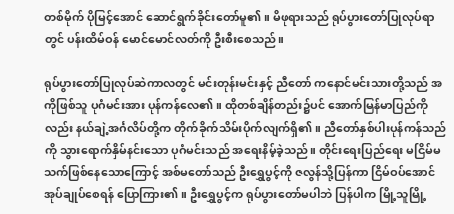တစ်မိုက် ပိုမြင့်အောင် ဆောင်ရွက်ခိုင်းတော်မူ၏။ မိဖုရားသည် ရုပ်ပွားတော်ပြုလုပ်ရာတွင် ပန်းထိမ်ဝန် မောင်မောင်လတ်ကို ဦးစီးစေသည်။

ရုပ်ပွားတော်ပြုလုပ်ဆဲကာလတွင် မင်းတုန်းမင်းနှင့် ညီတော် ကနောင်မင်းသားတို့သည် အကိုဖြစ်သူ ပုဂံမင်းအား ပုန်ကန်လေ၏။ ထိုတစ်ချိန်တည်း၌ပင် အောက်မြန်မာပြည်ကိုလည်း နယ်ချဲ့အင်္ဂလိပ်တို့က တိုက်ခိုက်သိမ်းပိုက်လျက်ရှိ၏။ ညီတော်နှစ်ပါးပုန်ကန်သည်ကို သွားရောက်နှိမ်နင်းသော ပုဂံမင်းသည် အရေးနိမ့်ခဲ့သည်။ တိုင်းရေးပြည်ရေး မငြိမ်မသက်ဖြစ်နေသောကြောင့် အစ်မတော်သည် ဦးရွှေပွင့်ကို ဇလွန်သို့ပြန်ကာ ငြိမ်ဝပ်အောင် အုပ်ချုပ်စေရန် ပြောကြား၏။ ဦးရွှေပွင့်က ရုပ်ပွားတော်မပါဘဲ ပြန်ပါက မြို့သူမြို့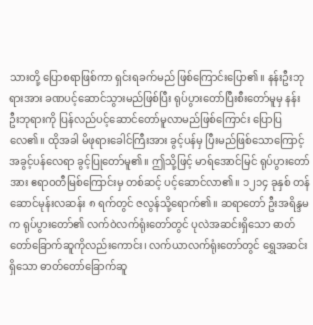သားတို့ ပြောစရာဖြစ်ကာ ရှင်းရခက်မည် ဖြစ်ကြောင်းပြော၏။ နန်းဦးဘုရားအား ခဏပင့်ဆောင်သွားမည်ဖြစ်ပြီး ရုပ်ပွားတော်ပြီးစီးတော်မူမှ နန်းဦးဘုရားကို ပြန်လည်ပင့်ဆောင်တော်မူလာမည်ဖြစ်ကြောင်း ပြောပြလေ၏။ ထိုအခါ မိဖုရားခေါင်ကြီးအား ခွင့်ပန်မှ ပြီးမည်ဖြစ်သောကြောင့် အခွင့်ပန်လေရာ ခွင့်ပြုတော်မူ၏။ ဤသို့ဖြင့် မာရ်အောင်မြင် ရုပ်ပွားတော်အား ဧရာဝတီမြစ်ကြောင်းမှ တစ်ဆင့် ပင့်ဆောင်လာ၏။ ၁၂၁၄ ခုနှစ် တန်ဆောင်မုန်းလဆန်း ၈ ရက်တွင် ဇလွန်သို့ရောက်၏။ ဆရာတော် ဦးအရိန္ဒမက ရုပ်ပွားတော်၏ လက်ဝဲလက်ရုံးတော်တွင် ပုလဲအဆင်းရှိသော ဓာတ်တော်ခြောက်ဆူကိုလည်းကောင်း၊ လက်ယာလက်ရုံးတော်တွင် ရွှေအဆင်းရှိသော ဓာတ်တော်ခြောက်ဆူ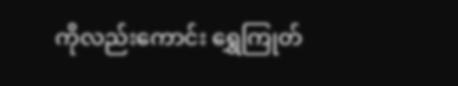ကိုလည်းကောင်း ရွှေကြုတ်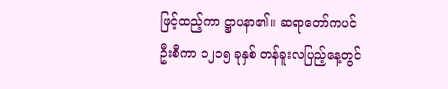ဖြင့်ထည့်ကာ ဋ္ဌာပနာ၏။ ဆရာတော်ကပင် ဦးစီကာ ၁၂၁၅ ခုနှစ် တန်ခူးလပြည့်နေ့တွင်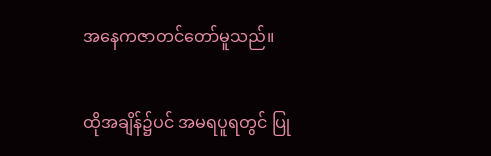အနေကဇာတင်တော်မူသည်။

ထိုအချိန်၌ပင် အမရပူရတွင် ပြု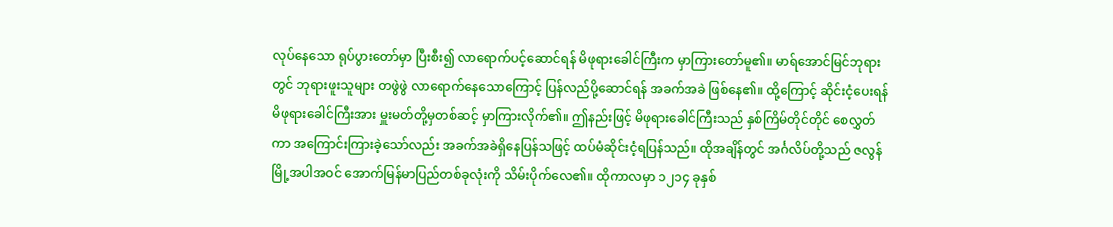လုပ်နေသော ရုပ်ပွားတော်မှာ ပြီးစီး၍ လာရောက်ပင့်ဆောင်ရန် မိဖုရားခေါင်ကြီးက မှာကြားတော်မူ၏။ မာရ်အောင်မြင်ဘုရားတွင် ဘုရားဖူးသူများ တဖွဲဖွဲ လာရောက်နေသောကြောင့် ပြန်လည်ပို့ဆောင်ရန် အခက်အခဲ ဖြစ်နေ၏။ ထို့ကြောင့် ဆိုင်းငံ့ပေးရန် မိဖုရားခေါင်ကြီးအား မှူးမတ်တို့မှတစ်ဆင့် မှာကြားလိုက်၏။ ဤနည်းဖြင့် မိဖုရားခေါင်ကြီးသည် နှစ်ကြိမ်တိုင်တိုင် စေလွှတ်ကာ အကြောင်းကြားခဲ့သော်လည်း အခက်အခဲရှိနေပြန်သဖြင့် ထပ်မံဆိုင်းငံ့ရပြန်သည်။ ထိုအချိန်တွင် အင်္ဂလိပ်တို့သည် ဇလွန်မြို့အပါအဝင် အောက်မြန်မာပြည်တစ်ခုလုံးကို သိမ်းပိုက်လေ၏။ ထိုကာလမှာ ၁၂၁၄ ခုနှစ်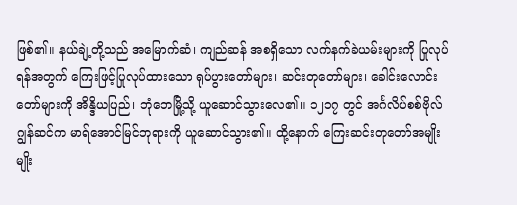ဖြစ်၏။ နယ်ချဲ့တို့သည် အမြောက်ဆံ၊ ကျည်ဆန် အစရှိသော လက်နက်ခဲယမ်းများကို ပြုလုပ်ရန်အတွက် ကြေးဖြင့်ပြုလုပ်ထားသော ရုပ်ပွားတော်များ၊ ဆင်းတုတော်များ၊ ခေါင်းလောင်းတော်များကို အိန္ဒိယပြည်၊ ဘုံဘေမြို့သို့ ယူဆောင်သွားလေ၏။ ၁၂၁၇ တွင် အင်္ဂလိပ်စစ်ဗိုလ် ဂျွန်ဆင်က မာရ်အောင်မြင်ဘုရားကို ယူဆောင်သွား၏။ ထို့နောက် ကြေးဆင်းတုတော်အမျိုးမျိုး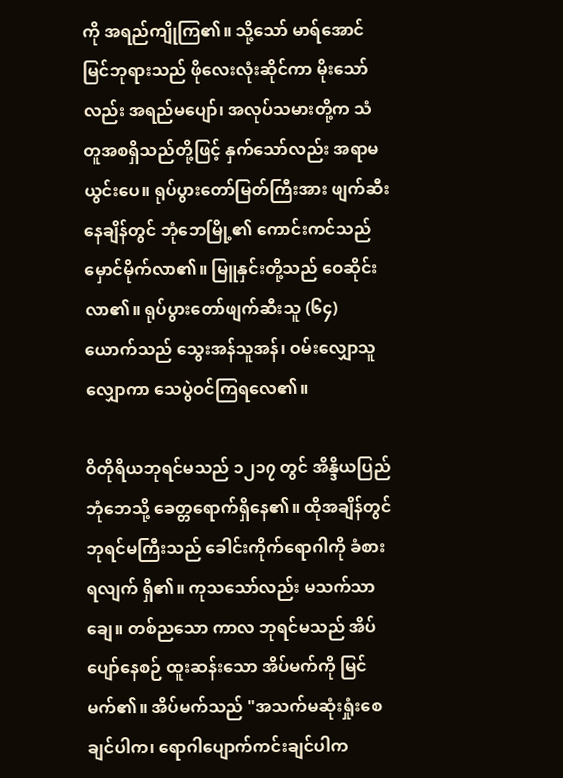ကို အရည်ကျိုကြ၏။ သို့သော် မာရ်အောင်မြင်ဘုရားသည် ဖိုလေးလုံးဆိုင်ကာ မိုးသော်လည်း အရည်မပျော်၊ အလုပ်သမားတို့က သံတူအစရှိသည်တို့ဖြင့် နှက်သော်လည်း အရာမယွင်းပေ။ ရုပ်ပွားတော်မြတ်ကြီးအား ဖျက်ဆီးနေချိန်တွင် ဘုံဘေမြို့၏ ကောင်းကင်သည် မှောင်မိုက်လာ၏။ မြူနှင်းတို့သည် ဝေဆိုင်းလာ၏။ ရုပ်ပွားတော်ဖျက်ဆီးသူ (၆၄) ယောက်သည် သွေးအန်သူအန်၊ ဝမ်းလျှောသူလျှောကာ သေပွဲဝင်ကြရလေ၏။

ဝိတိုရိယဘုရင်မသည် ၁၂၁၇ တွင် အိန္ဒိယပြည် ဘုံဘေသို့ ခေတ္တရောက်ရှိနေ၏။ ထိုအချိန်တွင် ဘုရင်မကြီးသည် ခေါင်းကိုက်ရောဂါကို ခံစားရလျက် ရှိ၏။ ကုသသော်လည်း မသက်သာချေ။ တစ်ညသော ကာလ ဘုရင်မသည် အိပ်ပျော်နေစဉ် ထူးဆန်းသော အိပ်မက်ကို မြင်မက်၏။ အိပ်မက်သည် "အသက်မဆုံးရှုံးစေချင်ပါက၊ ရောဂါပျောက်ကင်းချင်ပါက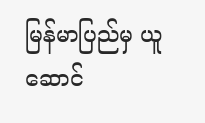မြန်မာပြည်မှ ယူဆောင်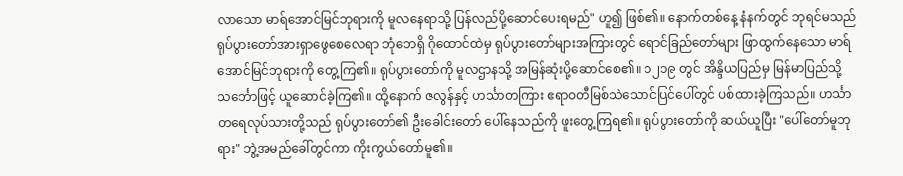လာသော မာရ်အောင်မြင်ဘုရားကို မူလနေရာသို့ ပြန်လည်ပို့ဆောင်ပေးရမည်" ဟူ၍ ဖြစ်၏။ နောက်တစ်နေ့ နံနက်တွင် ဘုရင်မသည် ရုပ်ပွားတော်အားရှာဖွေစေလေရာ ဘုံဘေရှိ ဂိုထောင်ထဲမှ ရုပ်ပွားတော်များအကြားတွင် ရောင်ခြည်တော်များ ဖြာထွက်နေသော မာရ်အောင်မြင်ဘုရားကို တွေ့ကြ၏။ ရုပ်ပွားတော်ကို မူလဌာနသို့ အမြန်ဆုံးပို့ဆောင်စေ၏။ ၁၂၁၉ တွင် အိန္ဒိယပြည်မှ မြန်မာပြည်သို့ သင်္ဘောဖြင့် ယူဆောင်ခဲ့ကြ၏။ ထို့နောက် ဇလွန်နှင့် ဟင်္သာတကြား ဧရာဝတီမြစ်သဲသောင်ပြင်ပေါ်တွင် ပစ်ထားခဲ့ကြသည်။ ဟင်္သာတရေလုပ်သားတို့သည် ရုပ်ပွားတော်၏ ဦးခေါင်းတော် ပေါ်နေသည်ကို ဖူးတွေ့ကြရ၏။ ရုပ်ပွားတော်ကို ဆယ်ယူပြီး "ပေါ်တော်မူဘုရား" ဘွဲ့အမည်ခေါ်တွင်ကာ ကိုးကွယ်တော်မူ၏။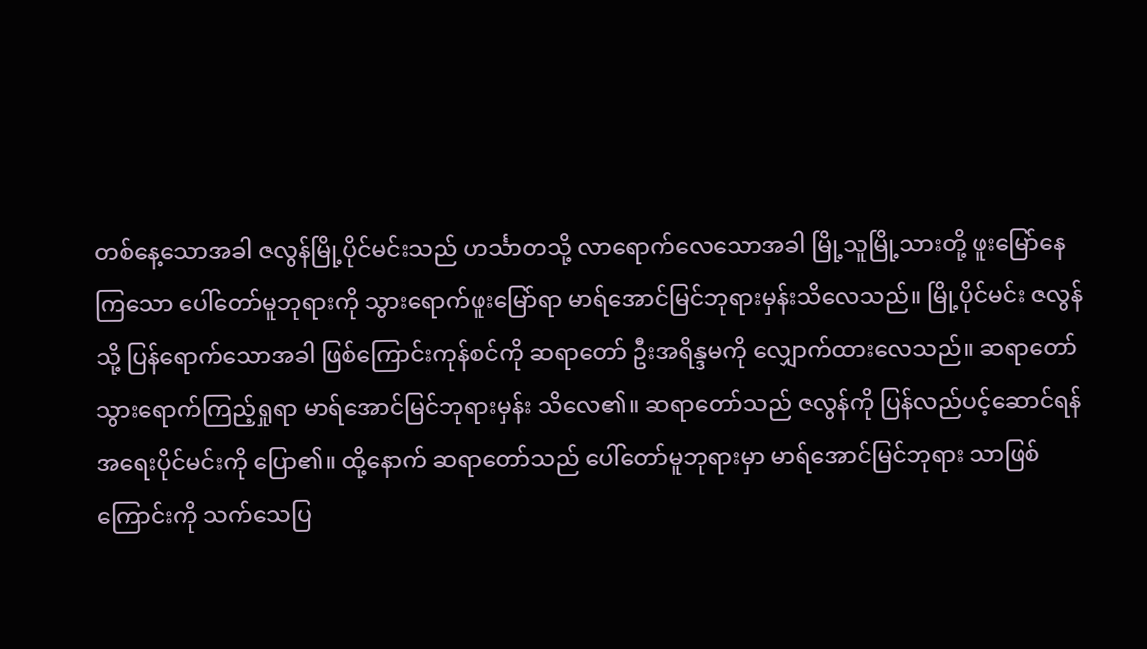တစ်နေ့သောအခါ ဇလွန်မြို့ပိုင်မင်းသည် ဟင်္သာတသို့ လာရောက်လေသောအခါ မြို့သူမြို့သားတို့ ဖူးမြော်နေကြသော ပေါ်တော်မူဘုရားကို သွားရောက်ဖူးမြော်ရာ မာရ်အောင်မြင်ဘုရားမှန်းသိလေသည်။ မြို့ပိုင်မင်း ဇလွန်သို့ ပြန်ရောက်သောအခါ ဖြစ်ကြောင်းကုန်စင်ကို ဆရာတော် ဦးအရိန္ဒမကို လျှောက်ထားလေသည်။ ဆရာတော် သွားရောက်ကြည့်ရှုရာ မာရ်အောင်မြင်ဘုရားမှန်း သိလေ၏။ ဆရာတော်သည် ဇလွန်ကို ပြန်လည်ပင့်ဆောင်ရန် အရေးပိုင်မင်းကို ပြော၏။ ထို့နောက် ဆရာတော်သည် ပေါ်တော်မူဘုရားမှာ မာရ်အောင်မြင်ဘုရား သာဖြစ်ကြောင်းကို သက်သေပြ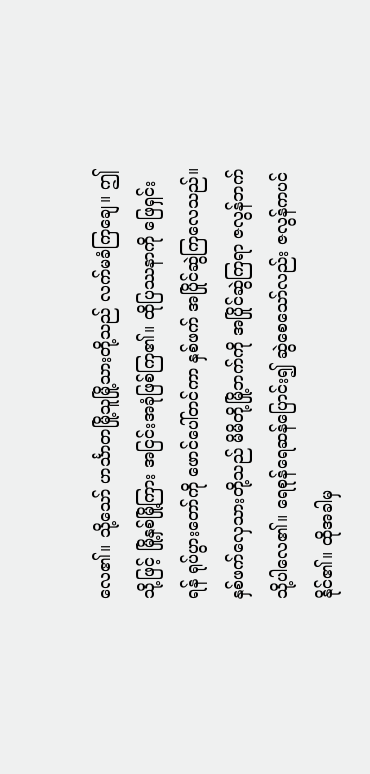လေ၏။ သို့သော် ဟင်္သာတမြို့သူမြို့သားတို့သည် လက်မခံကြချေ။ ဤသို့ဖြင့် မြို့နှစ်မြို့ကြား အငြင်းအခုံဖြစ်ကြ၏။ ထိုပြဿနာကို ဖြေရှင်းရန် ရုပ်ပွားတော်ကို ဖောင်ပေါ်တင်ကာ နှစ်ဖက် အပြိုင်ဆွဲကြလေသည်။ နှစ်ဖက်လှေသားတို့သည် မိမိတို့မြို့ဘက်ကို အပြိုင်ဆွဲကြရာ ဇလွန်ဘက်သို့ပါလေ၏။ ရေစုန်ရေဆန်ပြောင်း၍ ဆွဲစေသော်လည်း ဇလွန်ကပင် နိုင်၏။ ထိုအခါမှ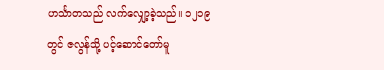ဟင်္သာတသည် လက်လျှော့ခဲ့သည်။ ၁၂၁၉ တွင် ဇလွန်သို့ ပင့်ဆောင်တော်မူ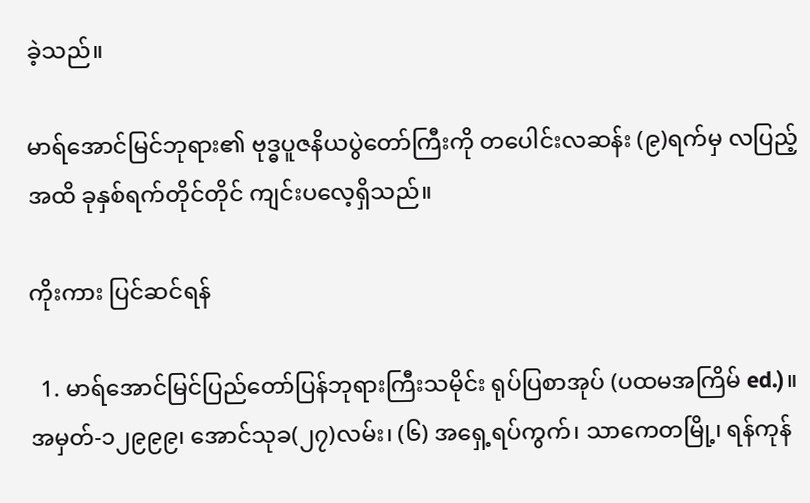ခဲ့သည်။

မာရ်အောင်မြင်ဘုရား၏ ဗုဒ္ဓပူဇနိယပွဲတော်ကြီးကို တပေါင်းလဆန်း (၉)ရက်မှ လပြည့်အထိ ခုနှစ်ရက်တိုင်တိုင် ကျင်းပလေ့ရှိသည်။

ကိုးကား ပြင်ဆင်ရန်

  1. မာရ်အောင်မြင်ပြည်တော်ပြန်ဘုရားကြီးသမိုင်း ရုပ်ပြစာအုပ် (ပထမအကြိမ် ed.)။ အမှတ်-၁၂၉၉၉၊ အောင်သုခ(၂၇)လမ်း၊ (၆) အရှေ့ရပ်ကွက်၊ သာကေတမြို့၊ ရန်ကုန်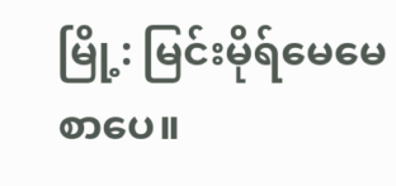မြို့: မြင်းမိုရ်မေမေစာပေ။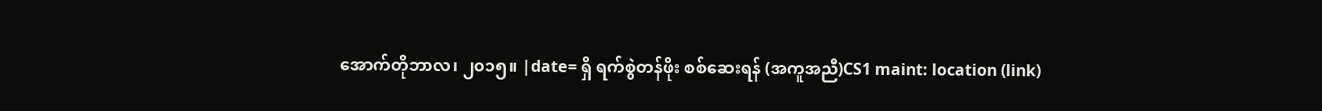အောက်တိုဘာလ၊ ၂၀၁၅။ |date= ရှိ ရက်စွဲတန်ဖိုး စစ်ဆေးရန် (အကူအညီ)CS1 maint: location (link)